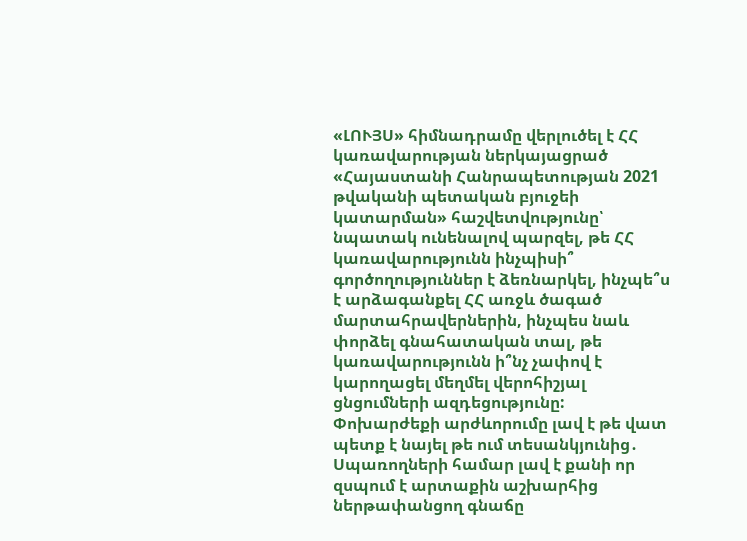«ԼՈՒՅՍ» հիմնադրամը վերլուծել է ՀՀ կառավարության ներկայացրած «Հայաստանի Հանրապետության 2021 թվականի պետական բյուջեի կատարման» հաշվետվությունը՝ նպատակ ունենալով պարզել, թե ՀՀ կառավարությունն ինչպիսի՞ գործողություններ է ձեռնարկել, ինչպե՞ս է արձագանքել ՀՀ առջև ծագած մարտահրավերներին, ինչպես նաև փորձել գնահատական տալ, թե կառավարությունն ի՞նչ չափով է կարողացել մեղմել վերոհիշյալ ցնցումների ազդեցությունը:
Փոխարժեքի արժևորումը լավ է թե վատ պետք է նայել թե ում տեսանկյունից․ Սպառողների համար լավ է քանի որ զսպում է արտաքին աշխարհից ներթափանցող գնաճը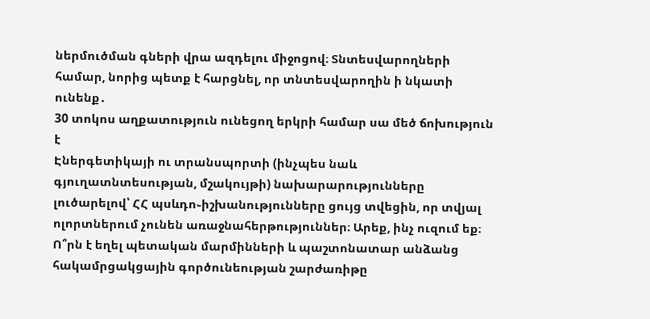ներմուծման գների վրա ազդելու միջոցով։ Տնտեսվարողների համար, նորից պետք է հարցնել, որ տնտեսվարողին ի նկատի ունենք․
30 տոկոս աղքատություն ունեցող երկրի համար սա մեծ ճոխություն է
Էներգետիկայի ու տրանսպորտի (ինչպես նաև գյուղատնտեսության, մշակույթի) նախարարությունները լուծարելով՝ ՀՀ պսևդո֊իշխանությունները ցույց տվեցին, որ տվյալ ոլորտներում չունեն առաջնահերթություններ։ Արեք, ինչ ուզում եք։
Ո՞րն է եղել պետական մարմինների և պաշտոնատար անձանց հակամրցակցային գործունեության շարժառիթը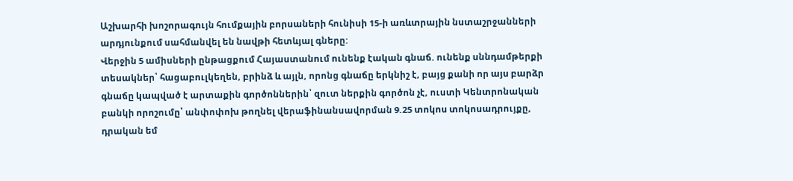Աշխարհի խոշորագույն հումքային բորսաների հունիսի 15-ի առևտրային նստաշրջանների արդյունքում սահմանվել են նավթի հետևյալ գները:
Վերջին 5 ամիսների ընթացքում Հայաստանում ունենք էական գնաճ. ունենք սննդամթերքի տեսակներ՝ հացաբուլկեղեն, բրինձ և այլն, որոնց գնաճը երկնիշ է, բայց քանի որ այս բարձր գնաճը կապված է արտաքին գործոններին՝ զուտ ներքին գործոն չէ, ուստի Կենտրոնական բանկի որոշումը՝ անփոփոխ թողնել վերաֆինանսավորման 9.25 տոկոս տոկոսադրույքը, դրական եմ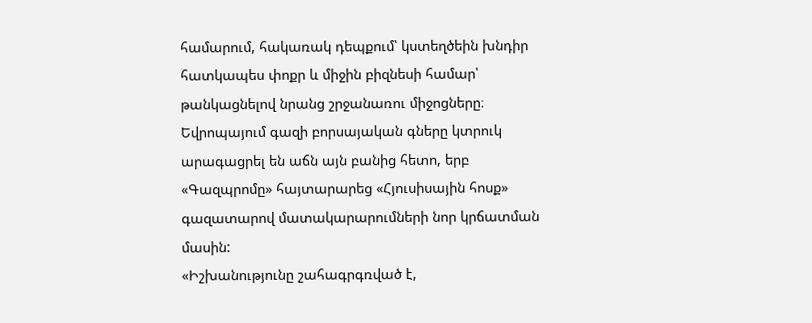համարում, հակառակ դեպքում՝ կստեղծեին խնդիր հատկապես փոքր և միջին բիզնեսի համար՝ թանկացնելով նրանց շրջանառու միջոցները։
Եվրոպայում գազի բորսայական գները կտրուկ արագացրել են աճն այն բանից հետո, երբ «Գազպրոմը» հայտարարեց «Հյուսիսային հոսք» գազատարով մատակարարումների նոր կրճատման մասին:
«Իշխանությունը շահագրգռված է,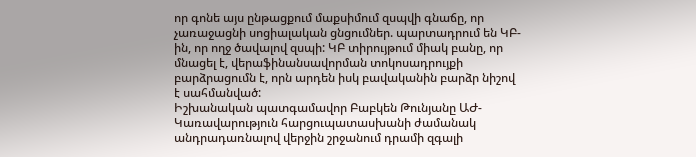որ գոնե այս ընթացքում մաքսիմում զսպվի գնաճը, որ չառաջացնի սոցիալական ցնցումներ. պարտադրում են ԿԲ-ին, որ ողջ ծավալով զսպի: ԿԲ տիրույթում միակ բանը, որ մնացել է, վերաֆինանսավորման տոկոսադրույքի բարձրացումն է, որն արդեն իսկ բավականին բարձր նիշով է սահմանված:
Իշխանական պատգամավոր Բաբկեն Թունյանը ԱԺ-Կառավարություն հարցուպատասխանի ժամանակ անդրադառնալով վերջին շրջանում դրամի զգալի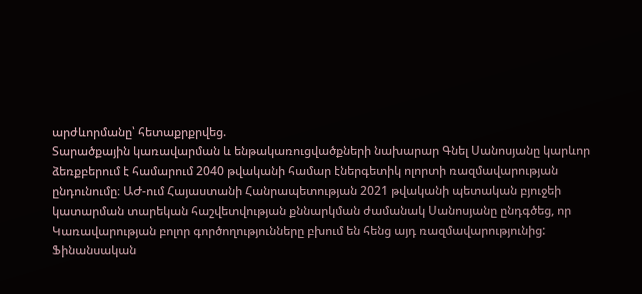արժևորմանը՝ հետաքրքրվեց.
Տարածքային կառավարման և ենթակառուցվածքների նախարար Գնել Սանոսյանը կարևոր ձեռքբերում է համարում 2040 թվականի համար էներգետիկ ոլորտի ռազմավարության ընդունումը։ ԱԺ-ում Հայաստանի Հանրապետության 2021 թվականի պետական բյուջեի կատարման տարեկան հաշվետվության քննարկման ժամանակ Սանոսյանը ընդգծեց, որ Կառավարության բոլոր գործողությունները բխում են հենց այդ ռազմավարությունից:
Ֆինանսական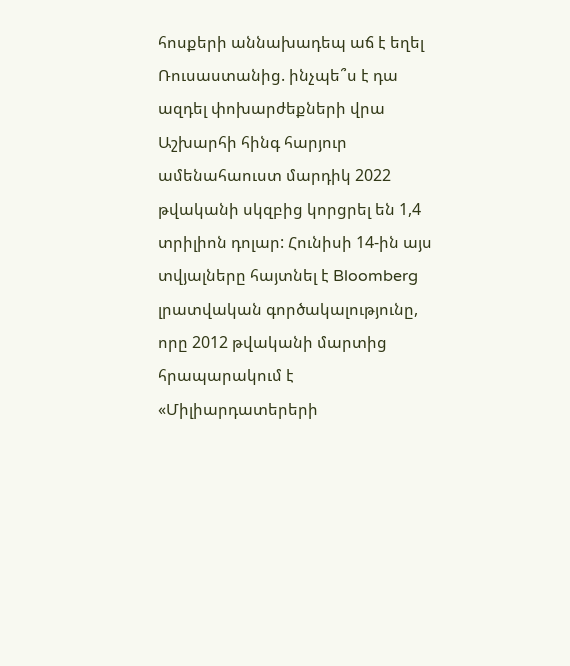հոսքերի աննախադեպ աճ է եղել Ռուսաստանից. ինչպե՞ս է դա ազդել փոխարժեքների վրա
Աշխարհի հինգ հարյուր ամենահաուստ մարդիկ 2022 թվականի սկզբից կորցրել են 1,4 տրիլիոն դոլար: Հունիսի 14-ին այս տվյալները հայտնել է Bloomberg լրատվական գործակալությունը, որը 2012 թվականի մարտից հրապարակում է «Միլիարդատերերի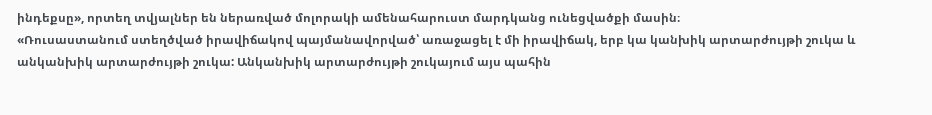ինդեքսը», որտեղ տվյալներ են ներառված մոլորակի ամենահարուստ մարդկանց ունեցվածքի մասին։
«Ռուսաստանում ստեղծված իրավիճակով պայմանավորված՝ առաջացել է մի իրավիճակ, երբ կա կանխիկ արտարժույթի շուկա և անկանխիկ արտարժույթի շուկա: Անկանխիկ արտարժույթի շուկայում այս պահին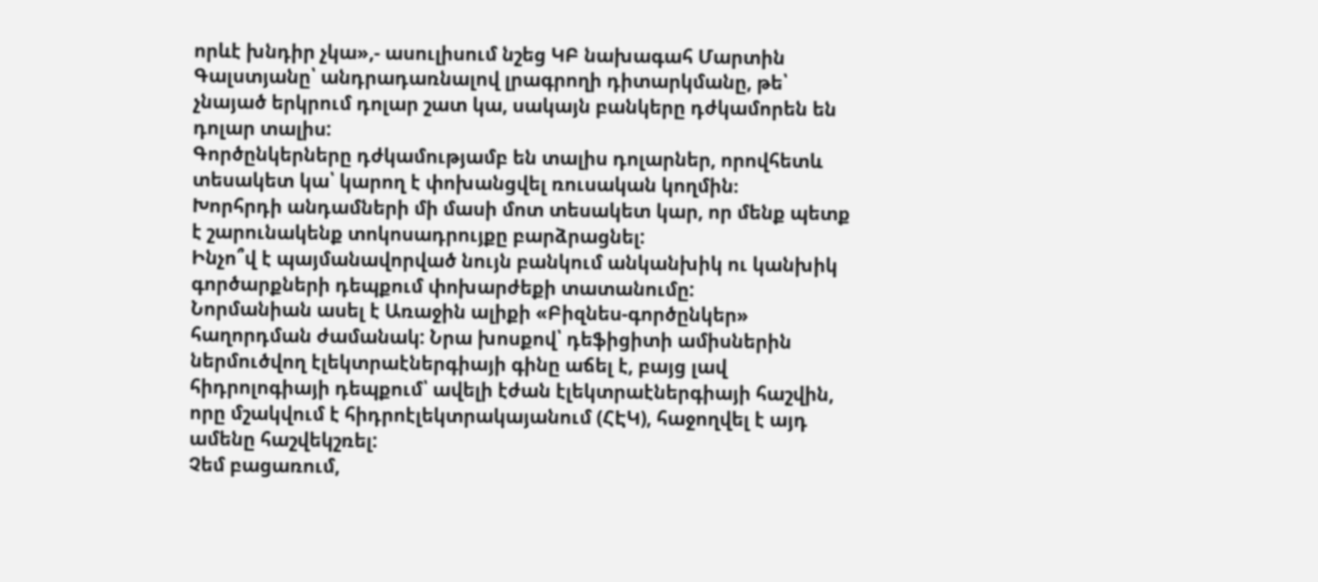որևէ խնդիր չկա»,- ասուլիսում նշեց ԿԲ նախագահ Մարտին Գալստյանը՝ անդրադառնալով լրագրողի դիտարկմանը, թե՝ չնայած երկրում դոլար շատ կա, սակայն բանկերը դժկամորեն են դոլար տալիս:
Գործընկերները դժկամությամբ են տալիս դոլարներ, որովհետև տեսակետ կա՝ կարող է փոխանցվել ռուսական կողմին։
Խորհրդի անդամների մի մասի մոտ տեսակետ կար, որ մենք պետք է շարունակենք տոկոսադրույքը բարձրացնել:
Ինչո՞վ է պայմանավորված նույն բանկում անկանխիկ ու կանխիկ գործարքների դեպքում փոխարժեքի տատանումը:
Նորմանիան ասել է Առաջին ալիքի «Բիզնես-գործընկեր» հաղորդման ժամանակ: Նրա խոսքով՝ դեֆիցիտի ամիսներին ներմուծվող էլեկտրաէներգիայի գինը աճել է, բայց լավ հիդրոլոգիայի դեպքում՝ ավելի էժան էլեկտրաէներգիայի հաշվին, որը մշակվում է հիդրոէլեկտրակայանում (ՀԷԿ), հաջողվել է այդ ամենը հաշվեկշռել:
Չեմ բացառում,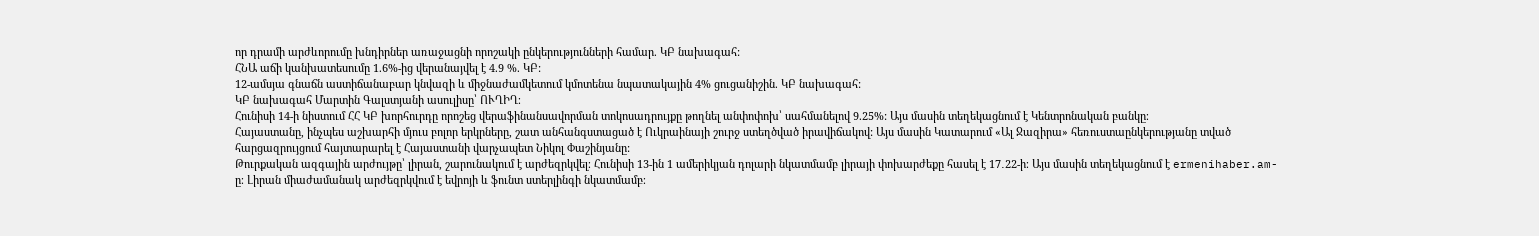որ դրամի արժևորումը խնդիրներ առաջացնի որոշակի ընկերությունների համար. ԿԲ նախագահ:
ՀՆԱ աճի կանխատեսումը 1.6%-ից վերանայվել է 4.9 %. ԿԲ:
12-ամսյա գնաճն աստիճանաբար կնվազի և միջնաժամկետում կմոտենա նպատակային 4% ցուցանիշին. ԿԲ նախագահ:
ԿԲ նախագահ Մարտին Գալստյանի ասուլիսը՝ ՈՒՂԻՂ։
Հունիսի 14-ի նիստում ՀՀ ԿԲ խորհուրդը որոշեց վերաֆինանսավորման տոկոսադրույքը թողնել անփոփոխ՝ սահմանելով 9.25%: Այս մասին տեղեկացնում է Կենտրոնական բանկը։
Հայաստանը, ինչպես աշխարհի մյուս բոլոր երկրները, շատ անհանգստացած է Ուկրաինայի շուրջ ստեղծված իրավիճակով: Այս մասին Կատարում «Ալ Ջազիրա» հեռուստաընկերությանը տված հարցազրույցում հայտարարել է Հայաստանի վարչապետ Նիկոլ Փաշինյանը:
Թուրքական ազգային արժույթը՝ լիրան, շարունակում է արժեզրկվել։ Հունիսի 13-ին 1 ամերիկյան դոլարի նկատմամբ լիրայի փոխարժեքը հասել է 17․22-ի։ Այս մասին տեղեկացնում է ermenihaber.am-ը։ Լիրան միաժամանակ արժեզրկվում է եվրոյի և ֆունտ ստերլինգի նկատմամբ։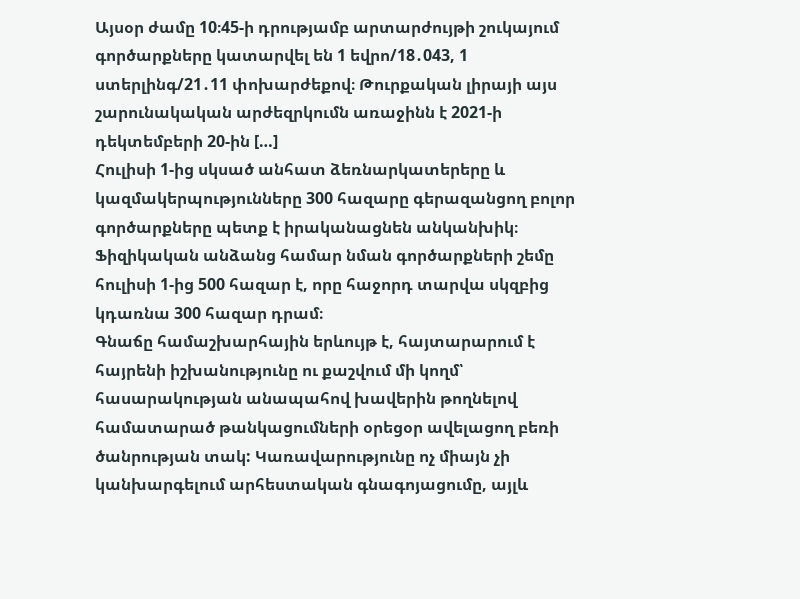Այսօր ժամը 10։45-ի դրությամբ արտարժույթի շուկայում գործարքները կատարվել են 1 եվրո/18․043, 1 ստերլինգ/21․11 փոխարժեքով։ Թուրքական լիրայի այս շարունակական արժեզրկումն առաջինն է 2021-ի դեկտեմբերի 20-ին […]
Հուլիսի 1-ից սկսած անհատ ձեռնարկատերերը և կազմակերպությունները 300 հազարը գերազանցող բոլոր գործարքները պետք է իրականացնեն անկանխիկ։ Ֆիզիկական անձանց համար նման գործարքների շեմը հուլիսի 1-ից 500 հազար է, որը հաջորդ տարվա սկզբից կդառնա 300 հազար դրամ։
Գնաճը համաշխարհային երևույթ է, հայտարարում է հայրենի իշխանությունը ու քաշվում մի կողմ՝ հասարակության անապահով խավերին թողնելով համատարած թանկացումների օրեցօր ավելացող բեռի ծանրության տակ: Կառավարությունը ոչ միայն չի կանխարգելում արհեստական գնագոյացումը, այլև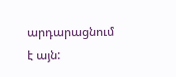արդարացնում է այն: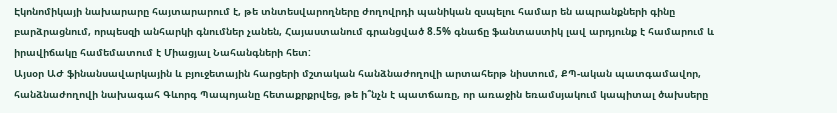Էկոնոմիկայի նախարարը հայտարարում է, թե տնտեսվարողները ժողովրդի պանիկան զսպելու համար են ապրանքների գինը բարձրացնում, որպեսզի անհարկի գնումներ չանեն, Հայաստանում գրանցված 8.5% գնաճը ֆանտաստիկ լավ արդյունք է համարում և իրավիճակը համեմատում է Միացյալ Նահանգների հետ:
Այսօր ԱԺ ֆինանսավարկային և բյուջետային հարցերի մշտական հանձնաժողովի արտահերթ նիստում, ՔՊ-ական պատգամավոր, հանձնաժողովի նախագահ Գևորգ Պապոյանը հետաքրքրվեց, թե ի՞նչն է պատճառը, որ առաջին եռամսյակում կապիտալ ծախսերը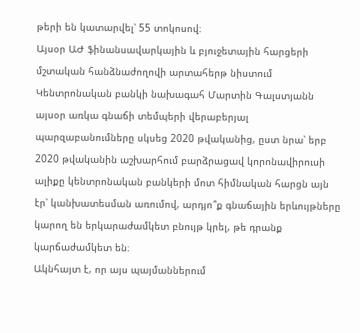թերի են կատարվել՝ 55 տոկոսով։
Այսօր ԱԺ ֆինանսավարկային և բյուջետային հարցերի մշտական հանձնաժողովի արտահերթ նիստում Կենտրոնական բանկի նախագահ Մարտին Գալստյանն այսօր առկա գնաճի տեմպերի վերաբերյալ պարզաբանումները սկսեց 2020 թվականից, ըստ նրա՝ երբ 2020 թվականին աշխարհում բարձրացավ կորոնավիրուսի ալիքը կենտրոնական բանկերի մոտ հիմնական հարցն այն էր՝ կանխատեսման առումով, արդյո՞ք գնաճային երևույթները կարող են երկարաժամկետ բնույթ կրել, թե դրանք կարճաժամկետ են։
Ակնհայտ է, որ այս պայմաններում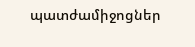պատժամիջոցներ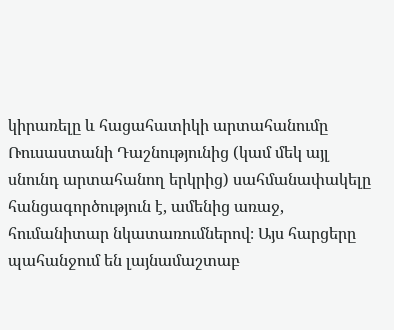կիրառելը և հացահատիկի արտահանումը Ռուսաստանի Դաշնությունից (կամ մեկ այլ սնունդ արտահանող երկրից) սահմանափակելը հանցագործություն է, ամենից առաջ, հումանիտար նկատառումներով։ Այս հարցերը պահանջում են լայնամաշտաբ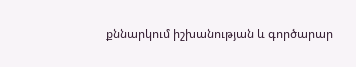քննարկում իշխանության և գործարար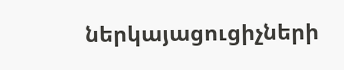ներկայացուցիչների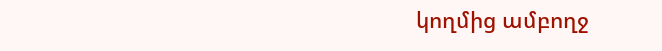կողմից ամբողջ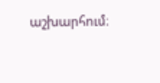աշխարհում։